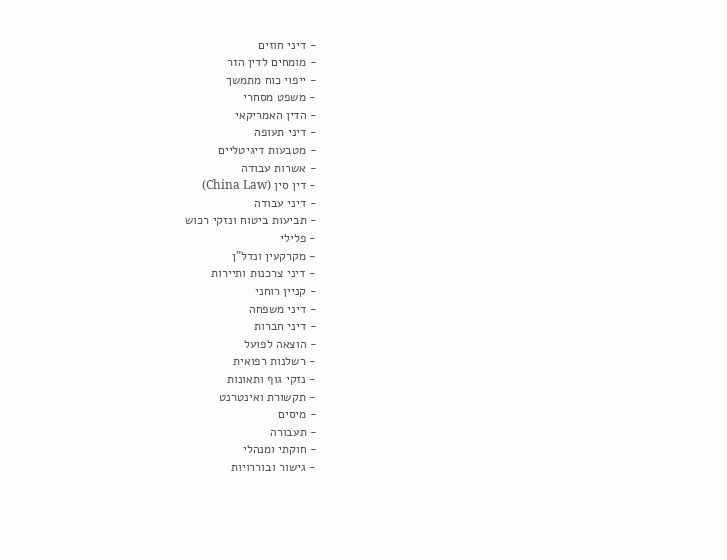- דיני חוזים
- מומחים לדין הזר
- ייפוי כוח מתמשך
- משפט מסחרי
- הדין האמריקאי
- דיני תעופה
- מטבעות דיגיטליים
- אשרות עבודה
- דין סין (China Law)
- דיני עבודה
- תביעות ביטוח ונזקי רכוש
- פלילי
- מקרקעין ונדל"ן
- דיני צרכנות ותיירות
- קניין רוחני
- דיני משפחה
- דיני חברות
- הוצאה לפועל
- רשלנות רפואית
- נזקי גוף ותאונות
- תקשורת ואינטרנט
- מיסים
- תעבורה
- חוקתי ומנהלי
- גישור ובוררויות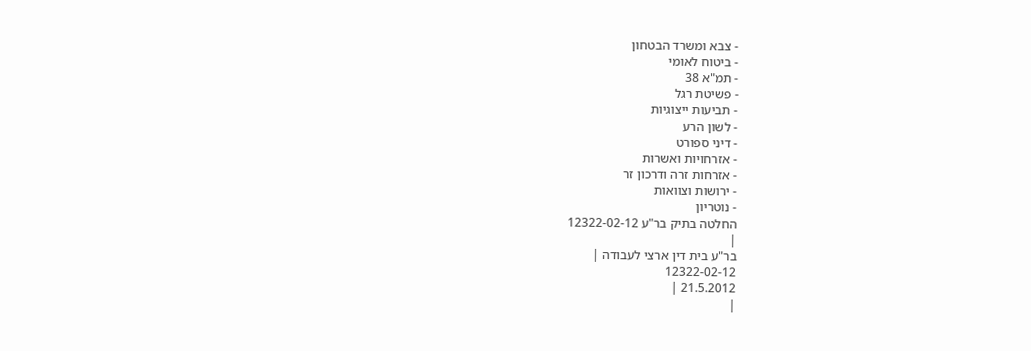- צבא ומשרד הבטחון
- ביטוח לאומי
- תמ"א 38
- פשיטת רגל
- תביעות ייצוגיות
- לשון הרע
- דיני ספורט
- אזרחויות ואשרות
- אזרחות זרה ודרכון זר
- ירושות וצוואות
- נוטריון
החלטה בתיק בר"ע 12322-02-12
|
בר"ע בית דין ארצי לעבודה |
12322-02-12
21.5.2012 |
|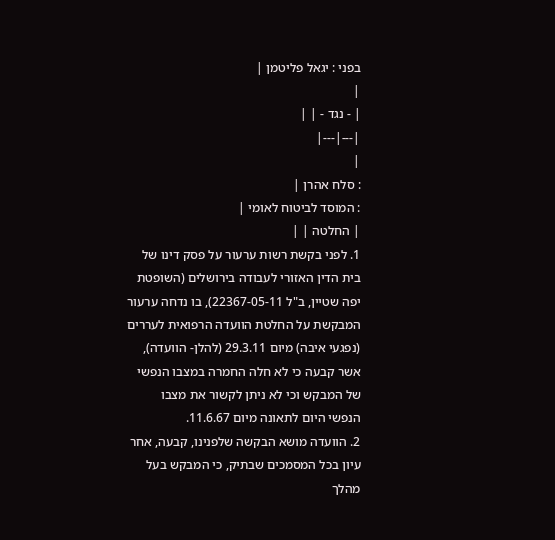בפני : יגאל פליטמן |
|
| - נגד - | |
|---|---|
|
: סלח אהרן |
: המוסד לביטוח לאומי |
| החלטה | |
1. לפני בקשת רשות ערעור על פסק דינו של בית הדין האזורי לעבודה בירושלים (השופטת יפה שטיין, ב"ל 22367-05-11), בו נדחה ערעור המבקשת על החלטת הוועדה הרפואית לעררים (נפגעי איבה) מיום 29.3.11 (להלן- הוועדה), אשר קבעה כי לא חלה החמרה במצבו הנפשי של המבקש וכי לא ניתן לקשור את מצבו הנפשי היום לתאונה מיום 11.6.67.
2. הוועדה מושא הבקשה שלפנינו, קבעה, אחר עיון בכל המסמכים שבתיק, כי המבקש בעל מהלך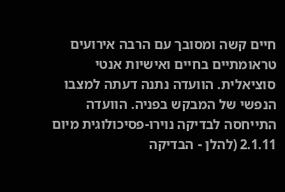חיים קשה ומסובך עם הרבה אירועים טראומתיים בחיים ואישיות אנטי סוציאלית. הוועדה נתנה דעתה למצבו הנפשי של המבקש בפניה. הוועדה התייחסה לבדיקה נוירו-פסיכולוגית מיום 2.1.11 (להלן - הבדיקה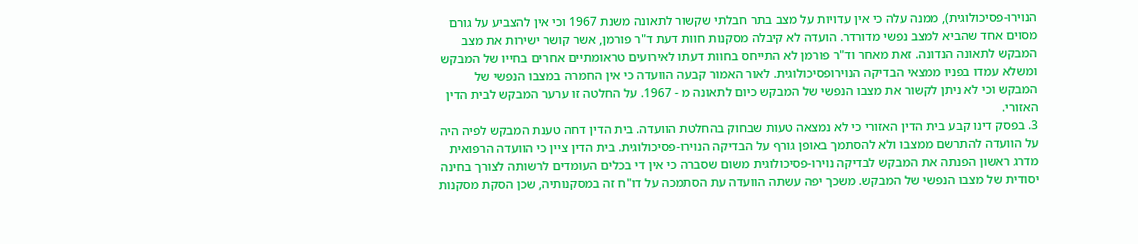הנוירו-פסיכולוגית), ממנה עלה כי אין עדויות על מצב בתר חבלתי שקשור לתאונה משנת 1967 וכי אין להצביע על גורם מסוים אחד שהביא למצב נפשי מדורדר. הועדה לא קיבלה מסקנות חוות דעת ד"ר פורמן, אשר קושר ישירות את מצב המבקש לתאונה הנדונה. זאת מאחר וד"ר פורמן לא התייחס בחוות דעתו לאירועים טראומתיים אחרים בחייו של המבקש ומשלא עמדו בפניו ממצאי הבדיקה הנוירופסיכולוגית. לאור האמור קבעה הוועדה כי אין החמרה במצבו הנפשי של המבקש וכי לא ניתן לקשור את מצבו הנפשי של המבקש כיום לתאונה מ - 1967. על החלטה זו ערער המבקש לבית הדין האזורי.
3. בפסק דינו קבע בית הדין האזורי כי לא נמצאה טעות שבחוק בהחלטת הוועדה. בית הדין דחה טענת המבקש לפיה היה על הוועדה להתרשם ממצבו ולא להסתמך באופן גורף על הבדיקה הנוירו-פסיכולוגית. בית הדין ציין כי הוועדה הרפואית מדרג ראשון הפנתה את המבקש לבדיקה נוירו-פסיכולוגית משום שסברה כי אין די בכלים העומדים לרשותה לצורך בחינה יסודית של מצבו הנפשי של המבקש. משכך יפה עשתה הוועדה עת הסתמכה על דו"ח זה במסקנותיה, שכן הסקת מסקנות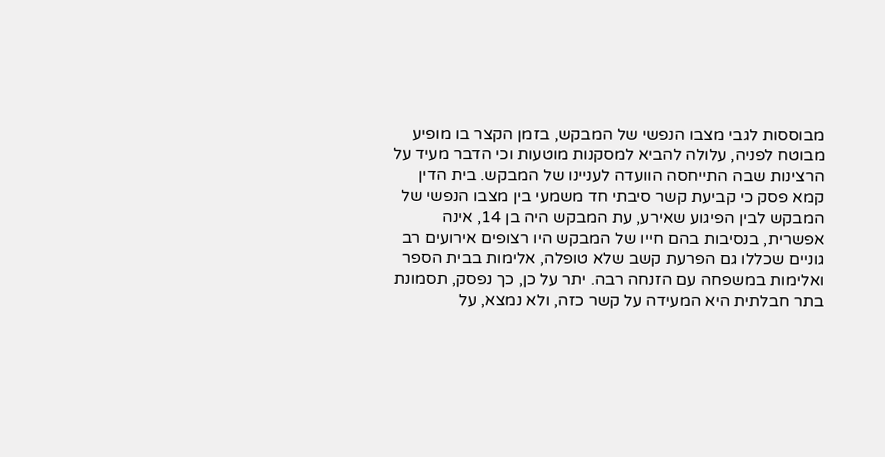מבוססות לגבי מצבו הנפשי של המבקש, בזמן הקצר בו מופיע מבוטח לפניה, עלולה להביא למסקנות מוטעות וכי הדבר מעיד על הרצינות שבה התייחסה הוועדה לעניינו של המבקש. בית הדין קמא פסק כי קביעת קשר סיבתי חד משמעי בין מצבו הנפשי של המבקש לבין הפיגוע שאירע, עת המבקש היה בן 14, אינה אפשרית, בנסיבות בהם חייו של המבקש היו רצופים אירועים רב גוניים שכללו גם הפרעת קשב שלא טופלה, אלימות בבית הספר ואלימות במשפחה עם הזנחה רבה. יתר על כן, כך נפסק, תסמונת בתר חבלתית היא המעידה על קשר כזה, ולא נמצא, על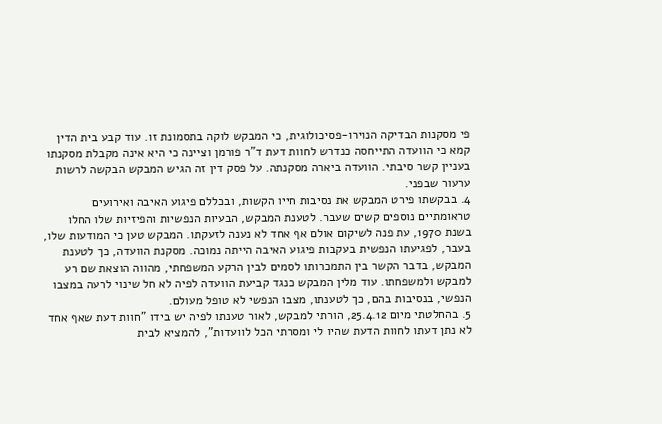פי מסקנות הבדיקה הנוירו-פסיכולוגית, כי המבקש לוקה בתסמונת זו. עוד קבע בית הדין קמא כי הוועדה התייחסה כנדרש לחוות דעת ד"ר פורמן וציינה כי היא אינה מקבלת מסקנתו בעניין קשר סיבתי. הוועדה ביארה מסקנתה. על פסק דין זה הגיש המבקש הבקשה לרשות ערעור שבפני.
4. בבקשתו פירט המבקש את נסיבות חייו הקשות, ובכללם פיגוע האיבה ואירועים טראומתיים נוספים קשים שעבר. לטענת המבקש, הבעיות הנפשיות והפיזיות שלו החלו בשנת 1970, עת פנה לשיקום אולם אף אחד לא נענה לזעקתו. המבקש טען כי המודעות שלו, בעבר, לפגיעתו הנפשית בעקבות פיגוע האיבה הייתה נמוכה. מסקנת הוועדה, כך לטענת המבקש, בדבר הקשר בין התמכרותו לסמים לבין הרקע המשפחתי, מהווה הוצאת שם רע למבקש ולמשפחתו. עוד מלין המבקש כנגד קביעת הוועדה לפיה לא חל שינוי לרעה במצבו הנפשי, בנסיבות בהם, כך לטענתו, מצבו הנפשי לא טופל מעולם.
5. בהחלטתי מיום 25.4.12, הורתי למבקש, לאור טענתו לפיה יש בידו "חוות דעת שאף אחד לא נתן דעתו לחוות הדעת שהיו לי ומסרתי הכל לוועדות", להמציא לבית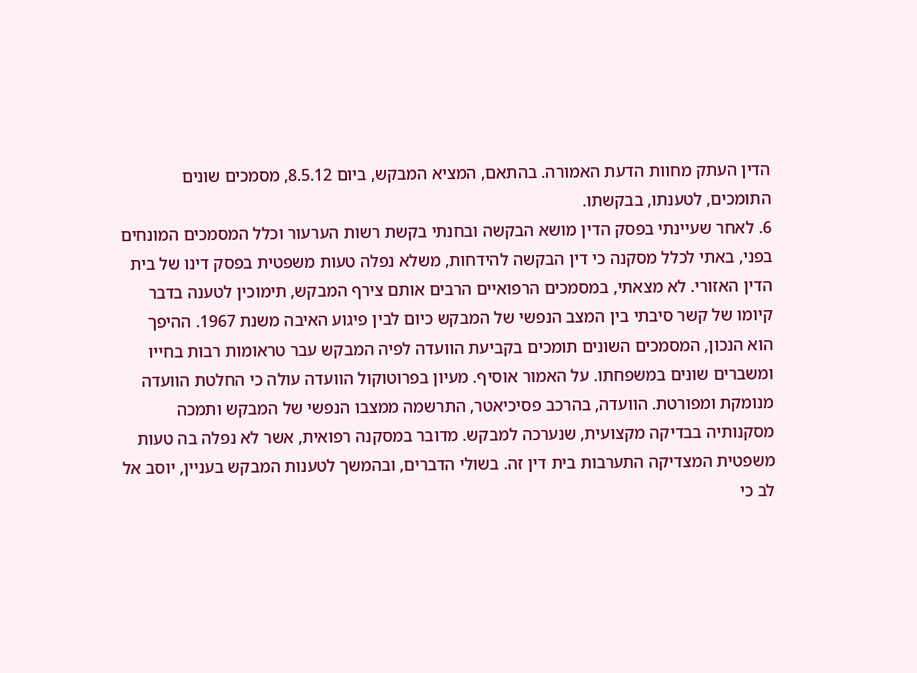הדין העתק מחוות הדעת האמורה. בהתאם, המציא המבקש, ביום 8.5.12, מסמכים שונים התומכים, לטענתו, בבקשתו.
6. לאחר שעיינתי בפסק הדין מושא הבקשה ובחנתי בקשת רשות הערעור וכלל המסמכים המונחים בפני, באתי לכלל מסקנה כי דין הבקשה להידחות, משלא נפלה טעות משפטית בפסק דינו של בית הדין האזורי. לא מצאתי, במסמכים הרפואיים הרבים אותם צירף המבקש, תימוכין לטענה בדבר קיומו של קשר סיבתי בין המצב הנפשי של המבקש כיום לבין פיגוע האיבה משנת 1967. ההיפך הוא הנכון, המסמכים השונים תומכים בקביעת הוועדה לפיה המבקש עבר טראומות רבות בחייו ומשברים שונים במשפחתו. על האמור אוסיף. מעיון בפרוטוקול הוועדה עולה כי החלטת הוועדה מנומקת ומפורטת. הוועדה, בהרכב פסיכיאטר, התרשמה ממצבו הנפשי של המבקש ותמכה מסקנותיה בבדיקה מקצועית, שנערכה למבקש. מדובר במסקנה רפואית, אשר לא נפלה בה טעות משפטית המצדיקה התערבות בית דין זה. בשולי הדברים, ובהמשך לטענות המבקש בעניין, יוסב אל לב כי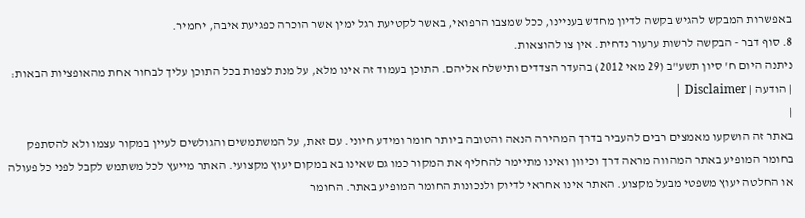באפשרות המבקש להגיש בקשה לדיון מחדש בעניינו, ככל שמצבו הרפואי, באשר לקטיעת רגל ימין אשר הוכרה כפגיעת איבה, יחמיר.
8. סוף דבר - הבקשה לרשות ערעור נדחית. אין צו להוצאות.
ניתנה היום ח' סיון תשע"ב (29 מאי 2012) בהעדר הצדדים ותישלח אליהם. התוכן בעמוד זה אינו מלא, על מנת לצפות בכל התוכן עליך לבחור אחת מהאופציות הבאות:
| הודעה | Disclaimer |
|
באתר זה הושקעו מאמצים רבים להעביר בדרך המהירה הנאה והטובה ביותר חומר ומידע חיוני. עם זאת, על המשתמשים והגולשים לעיין במקור עצמו ולא להסתפק בחומר המופיע באתר המהווה מראה דרך וכיוון ואינו מתיימר להחליף את המקור כמו גם שאינו בא במקום יעוץ מקצועי. האתר מייעץ לכל משתמש לקבל לפני כל פעולה או החלטה יעוץ משפטי מבעל מקצוע. האתר אינו אחראי לדיוק ולנכונות החומר המופיע באתר. החומר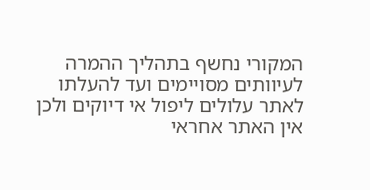המקורי נחשף בתהליך ההמרה לעיוותים מסויימים ועד להעלתו לאתר עלולים ליפול אי דיוקים ולכן אין האתר אחראי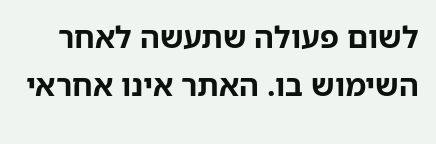לשום פעולה שתעשה לאחר השימוש בו. האתר אינו אחראי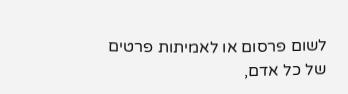לשום פרסום או לאמיתות פרטים של כל אדם,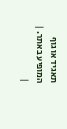תאגיד או גוף המופיע באתר. |
|